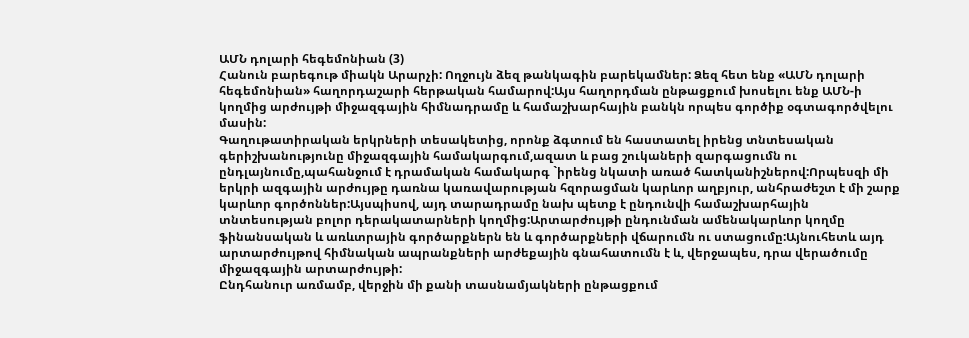ԱՄՆ դոլարի հեգեմոնիան (3)
Հանուն բարեգութ միակն Արարչի: Ողջույն ձեզ թանկագին բարեկամներ: Ձեզ հետ ենք «ԱՄՆ դոլարի հեգեմոնիան» հաղորդաշարի հերթական համարով:Այս հաղորդման ընթացքում խոսելու ենք ԱՄՆ-ի կողմից արժույթի միջազգային հիմնադրամը և համաշխարհային բանկն որպես գործիք օգտագործվելու մասին:
Գաղութատիրական երկրների տեսակետից, որոնք ձգտում են հաստատել իրենց տնտեսական գերիշխանությունը միջազգային համակարգում,ազատ և բաց շուկաների զարգացումն ու ընդլայնումը,պահանջում է դրամական համակարգ `իրենց նկատի առած հատկանիշներով:Որպեսզի մի երկրի ազգային արժույթը դառնա կառավարության հզորացման կարևոր աղբյուր, անհրաժեշտ է մի շարք կարևոր գործոններ:Այսպիսով, այդ տարադրամը նախ պետք է ընդունվի համաշխարհային տնտեսության բոլոր դերակատարների կողմից:Արտարժույթի ընդունման ամենակարևոր կողմը ֆինանսական և առևտրային գործարքներն են և գործարքների վճարումն ու ստացումը:Այնուհետև այդ արտարժույթով հիմնական ապրանքների արժեքային գնահատումն է և, վերջապես, դրա վերածումը միջազգային արտարժույթի:
Ընդհանուր առմամբ, վերջին մի քանի տասնամյակների ընթացքում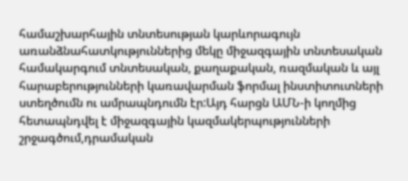համաշխարհային տնտեսության կարևորագույն առանձնահատկություններից մեկը միջազգային տնտեսական համակարգում տնտեսական, քաղաքական, ռազմական և այլ հարաբերությունների կառավարման ֆորմալ ինստիտուտների ստեղծումն ու ամրապնդումն էր:Այդ հարցն ԱՄՆ-ի կողմից հետապնդվել է միջազգային կազմակերպությունների շրջագծում,դրամական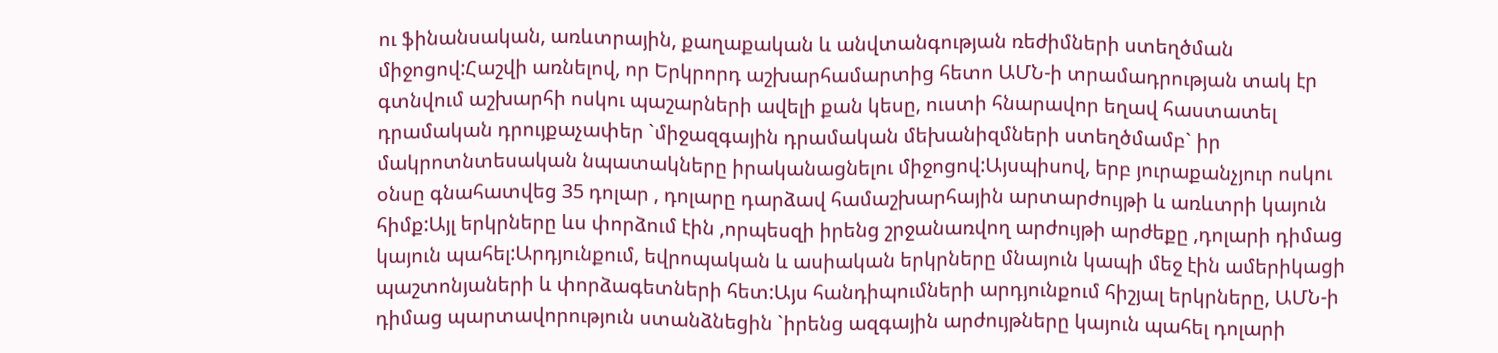ու ֆինանսական, առևտրային, քաղաքական և անվտանգության ռեժիմների ստեղծման միջոցով:Հաշվի առնելով, որ Երկրորդ աշխարհամարտից հետո ԱՄՆ-ի տրամադրության տակ էր գտնվում աշխարհի ոսկու պաշարների ավելի քան կեսը, ուստի հնարավոր եղավ հաստատել դրամական դրույքաչափեր `միջազգային դրամական մեխանիզմների ստեղծմամբ` իր մակրոտնտեսական նպատակները իրականացնելու միջոցով:Այսպիսով, երբ յուրաքանչյուր ոսկու օնսը գնահատվեց 35 դոլար , դոլարը դարձավ համաշխարհային արտարժույթի և առևտրի կայուն հիմք:Այլ երկրները ևս փորձում էին ,որպեսզի իրենց շրջանառվող արժույթի արժեքը ,դոլարի դիմաց կայուն պահել:Արդյունքում, եվրոպական և ասիական երկրները մնայուն կապի մեջ էին ամերիկացի պաշտոնյաների և փորձագետների հետ:Այս հանդիպումների արդյունքում հիշյալ երկրները, ԱՄՆ-ի դիմաց պարտավորություն ստանձնեցին `իրենց ազգային արժույթները կայուն պահել դոլարի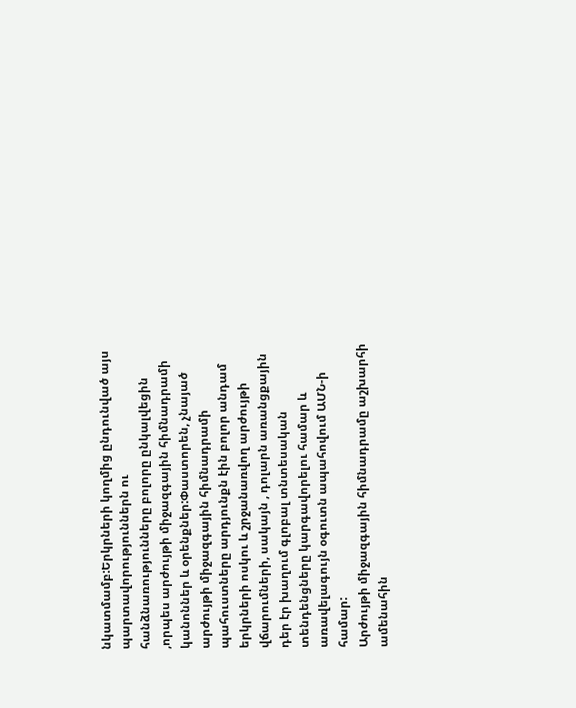նկատմամբ:Երկրների կողմից ընդունված այս պարտավորություններն ու հանձնառությունները բոլորը ընկալվեցին ,որպես արժույթի միջազգային հիմնադրամի կանոններ և օրենքներ:Փաստորեն, չնայած արժույթի միջազգային հիմնադրամի պահուստները արդյունքն էին բոլոր անդամ երկրների ոսկու և շրջանառվող արժույթի վճարումների, սակայն , դոլարն առանցքային դեր էր խաղում գլոբալ տնտեսական տենդենցները կարգավորելու համար և առավելագույն օգուտն ապահովում ԱՄՆ-ի համար:
Արժույթի միջազգային հիմնադրամը աշխարհի ամենահին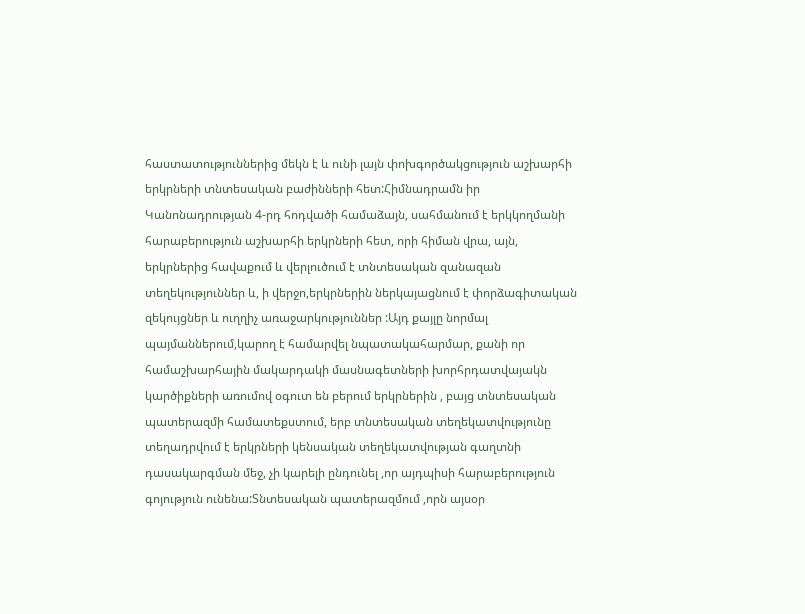հաստատություններից մեկն է և ունի լայն փոխգործակցություն աշխարհի երկրների տնտեսական բաժինների հետ:Հիմնադրամն իր Կանոնադրության 4-րդ հոդվածի համաձայն, սահմանում է երկկողմանի հարաբերություն աշխարհի երկրների հետ, որի հիման վրա, այն, երկրներից հավաքում և վերլուծում է տնտեսական զանազան տեղեկություններ և, ի վերջո,երկրներին ներկայացնում է փորձագիտական զեկույցներ և ուղղիչ առաջարկություններ :Այդ քայլը նորմալ պայմաններում,կարող է համարվել նպատակահարմար, քանի որ համաշխարհային մակարդակի մասնագետների խորհրդատվայակն կարծիքների առումով օգուտ են բերում երկրներին , բայց տնտեսական պատերազմի համատեքստում, երբ տնտեսական տեղեկատվությունը տեղադրվում է երկրների կենսական տեղեկատվության գաղտնի դասակարգման մեջ, չի կարելի ընդունել ,որ այդպիսի հարաբերություն գոյություն ունենա:Տնտեսական պատերազմում ,որն այսօր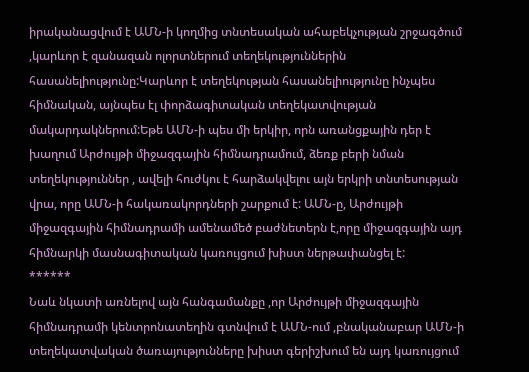իրականացվում է ԱՄՆ-ի կողմից տնտեսական ահաբեկչության շրջագծում ,կարևոր է զանազան ոլորտներում տեղեկություններին հասանելիությունը:Կարևոր է տեղեկության հասանելիությունը ինչպես հիմնական, այնպես էլ փորձագիտական տեղեկատվության մակարդակներում:Եթե ԱՄՆ-ի պես մի երկիր, որն առանցքային դեր է խաղում Արժույթի միջազգային հիմնադրամում, ձեռք բերի նման տեղեկություններ , ավելի հուժկու է հարձակվելու այն երկրի տնտեսության վրա, որը ԱՄՆ-ի հակառակորդների շարքում է: ԱՄՆ-ը, Արժույթի միջազգային հիմնադրամի ամենամեծ բաժնետերն է,որը միջազգային այդ հիմնարկի մասնագիտական կառույցում խիստ ներթափանցել է:
******
Նաև նկատի առնելով այն հանգամանքը ,որ Արժույթի միջազգային հիմնադրամի կենտրոնատեղին գտնվում է ԱՄՆ-ում ,բնականաբար ԱՄՆ-ի տեղեկատվական ծառայությունները խիստ գերիշխում են այդ կառույցում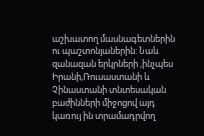աշխատող մասնագետներին ու պաշտոնյաներին: Նաև զանազան երկրների ,ինչպես Իրանի,Ռուսաստանի և Չինաստանի տնտեսական բաժինների միջոցով այդ կառույ ին տրամադրվող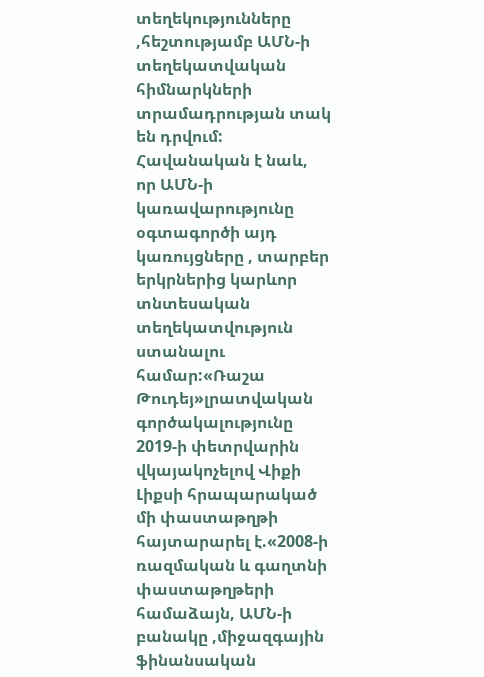տեղեկությունները ,հեշտությամբ ԱՄՆ-ի տեղեկատվական հիմնարկների տրամադրության տակ են դրվում: Հավանական է նաև, որ ԱՄՆ-ի կառավարությունը օգտագործի այդ կառույցները , տարբեր երկրներից կարևոր տնտեսական տեղեկատվություն ստանալու համար:«Ռաշա Թուդեյ»լրատվական գործակալությունը 2019-ի փետրվարին վկայակոչելով Վիքի Լիքսի հրապարակած մի փաստաթղթի հայտարարել է.«2008-ի ռազմական և գաղտնի փաստաթղթերի համաձայն, ԱՄՆ-ի բանակը ,միջազգային ֆինանսական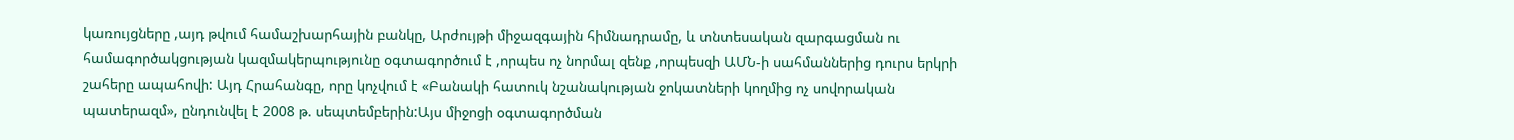կառույցները ,այդ թվում համաշխարհային բանկը, Արժույթի միջազգային հիմնադրամը, և տնտեսական զարգացման ու համագործակցության կազմակերպությունը օգտագործում է ,որպես ոչ նորմալ զենք ,որպեսզի ԱՄՆ-ի սահմաններից դուրս երկրի շահերը ապահովի: Այդ Հրահանգը, որը կոչվում է «Բանակի հատուկ նշանակության ջոկատների կողմից ոչ սովորական պատերազմ», ընդունվել է 2008 թ. սեպտեմբերին:Այս միջոցի օգտագործման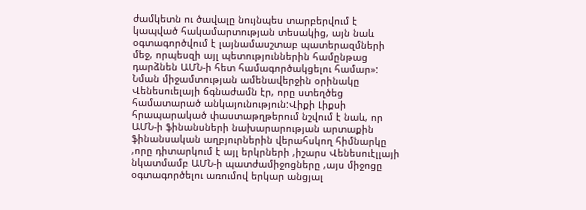ժամկետն ու ծավալը նույնպես տարբերվում է կապված հակամարտության տեսակից, այն նաև օգտագործվում է լայնամասշտաբ պատերազմների մեջ, որպեսզի այլ պետություններին համընթաց դարձնեն ԱՄՆ-ի հետ համագործակցելու համար»:
Նման միջամտության ամենավերջին օրինակը Վենեսուելայի ճգնաժամն էր, որը ստեղծեց համատարած անկայունություն:Վիքի Լիքսի հրապարակած փաստաթղթերում նշվում է նաև, որ ԱՄՆ-ի ֆինանսների նախարարության արտաքին ֆինանսական աղբյուրներին վերահսկող հիմնարկը ,որը դիտարկում է այլ երկրների ,իշարս Վենեսուէլլայի նկատմամբ ԱՄՆ-ի պատժամիջոցները ,այս միջոցը օգտագործելու առումով երկար անցյալ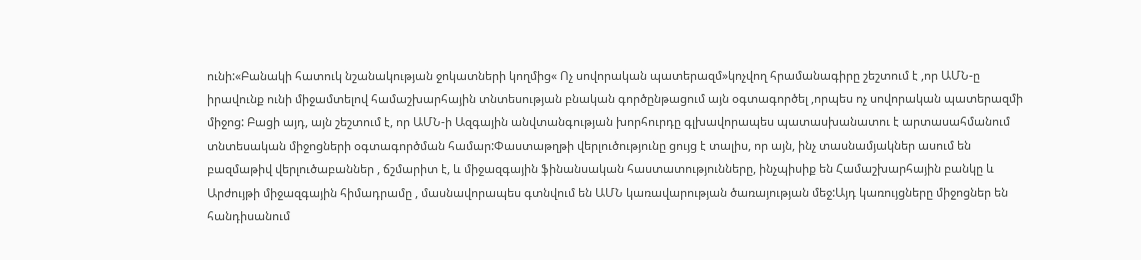ունի:«Բանակի հատուկ նշանակության ջոկատների կողմից« Ոչ սովորական պատերազմ»կոչվող հրամանագիրը շեշտում է ,որ ԱՄՆ-ը իրավունք ունի միջամտելով համաշխարհային տնտեսության բնական գործընթացում այն օգտագործել ,որպես ոչ սովորական պատերազմի միջոց: Բացի այդ, այն շեշտում է, որ ԱՄՆ-ի Ազգային անվտանգության խորհուրդը գլխավորապես պատասխանատու է արտասահմանում տնտեսական միջոցների օգտագործման համար:Փաստաթղթի վերլուծությունը ցույց է տալիս, որ այն, ինչ տասնամյակներ ասում են բազմաթիվ վերլուծաբաններ , ճշմարիտ է, և միջազգային ֆինանսական հաստատությունները, ինչպիսիք են Համաշխարհային բանկը և Արժույթի միջազգային հիմադրամը , մասնավորապես գտնվում են ԱՄՆ կառավարության ծառայության մեջ:Այդ կառույցները միջոցներ են հանդիսանում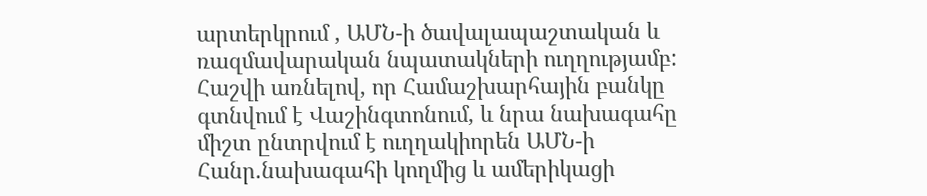արտերկրում , ԱՄՆ-ի ծավալապաշտական և ռազմավարական նպատակների ուղղությամբ: Հաշվի առնելով, որ Համաշխարհային բանկը գտնվում է Վաշինգտոնում, և նրա նախագահը միշտ ընտրվում է ուղղակիորեն ԱՄՆ-ի Հանր.նախագահի կողմից և ամերիկացի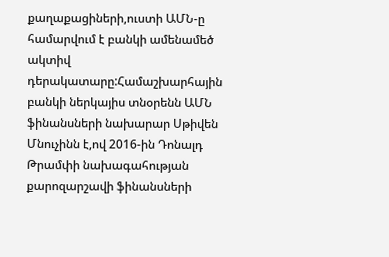քաղաքացիների,ուստի ԱՄՆ-ը համարվում է բանկի ամենամեծ ակտիվ դերակատարը:Համաշխարհային բանկի ներկայիս տնօրենն ԱՄՆ ֆինանսների նախարար Սթիվեն Մնուչինն է,ով 2016-ին Դոնալդ Թրամփի նախագահության քարոզարշավի ֆինանսների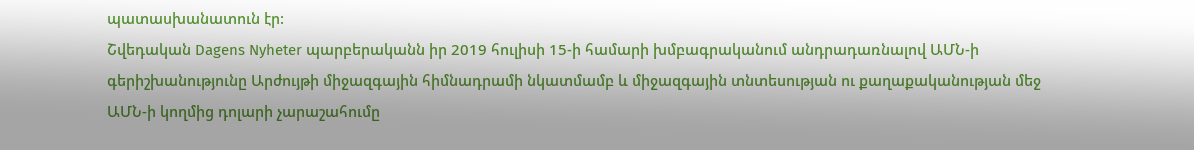պատասխանատուն էր:
Շվեդական Dagens Nyheter պարբերականն իր 2019 հուլիսի 15-ի համարի խմբագրականում անդրադառնալով ԱՄՆ-ի գերիշխանությունը Արժույթի միջազգային հիմնադրամի նկատմամբ և միջազգային տնտեսության ու քաղաքականության մեջ ԱՄՆ-ի կողմից դոլարի չարաշահումը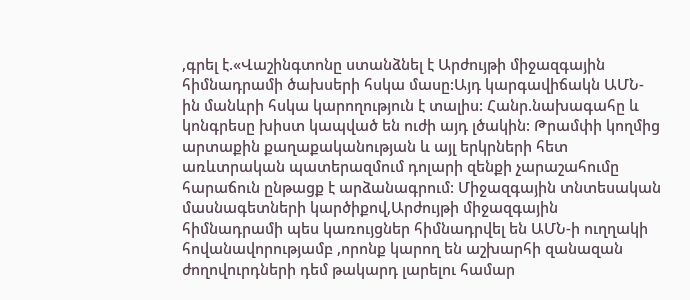,գրել է.«Վաշինգտոնը ստանձնել է Արժույթի միջազգային հիմնադրամի ծախսերի հսկա մասը:Այդ կարգավիճակն ԱՄՆ-ին մանևրի հսկա կարողություն է տալիս: Հանր.նախագահը և կոնգրեսը խիստ կապված են ուժի այդ լծակին: Թրամփի կողմից արտաքին քաղաքականության և այլ երկրների հետ առևտրական պատերազմում դոլարի զենքի չարաշահումը հարաճուն ընթացք է արձանագրում: Միջազգային տնտեսական մասնագետների կարծիքով,Արժույթի միջազգային հիմնադրամի պես կառույցներ հիմնադրվել են ԱՄՆ-ի ուղղակի հովանավորությամբ ,որոնք կարող են աշխարհի զանազան ժողովուրդների դեմ թակարդ լարելու համար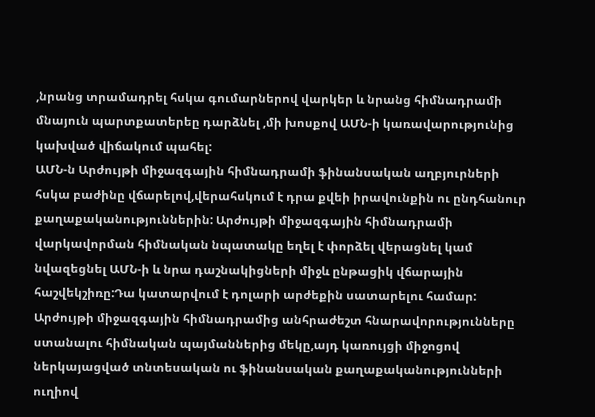,նրանց տրամադրել հսկա գումարներով վարկեր և նրանց հիմնադրամի մնայուն պարտքատերեը դարձնել ,մի խոսքով ԱՄՆ-ի կառավարությունից կախված վիճակում պահել:
ԱՄՆ-ն Արժույթի միջազգային հիմնադրամի ֆինանսական աղբյուրների հսկա բաժինը վճարելով,վերահսկում է դրա քվեի իրավունքին ու ընդհանուր քաղաքականություններին: Արժույթի միջազգային հիմնադրամի վարկավորման հիմնական նպատակը եղել է փորձել վերացնել կամ նվազեցնել ԱՄՆ-ի և նրա դաշնակիցների միջև ընթացիկ վճարային հաշվեկշիռը:Դա կատարվում է դոլարի արժեքին սատարելու համար: Արժույթի միջազգային հիմնադրամից անհրաժեշտ հնարավորությունները ստանալու հիմնական պայմաններից մեկը,այդ կառույցի միջոցով ներկայացված տնտեսական ու ֆինանսական քաղաքականությունների ուղիով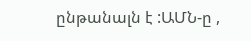ընթանալն է :ԱՄՆ-ը ,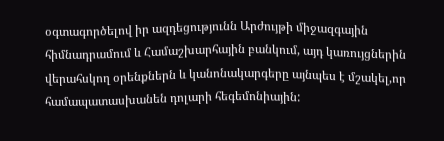օգտագործելով իր ազդեցությունն Արժույթի միջազգային հիմնադրամում և Համաշխարհային բանկում, այդ կառույցներին վերահսկող օրենքներն և կանոնակարգերը այնպես է մշակել,որ համապատասխանեն դոլարի հեգեմոնիային: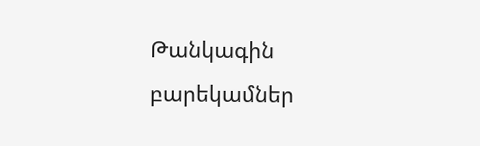Թանկագին բարեկամներ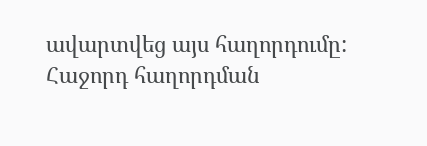ավարտվեց այս հաղորդումը: Հաջորդ հաղորդման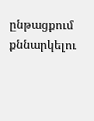ընթացքում քննարկելու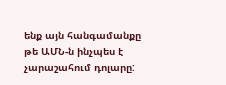ենք այն հանգամանքը թե ԱՄՆ-ն ինչպես է չարաշահում դոլարը: